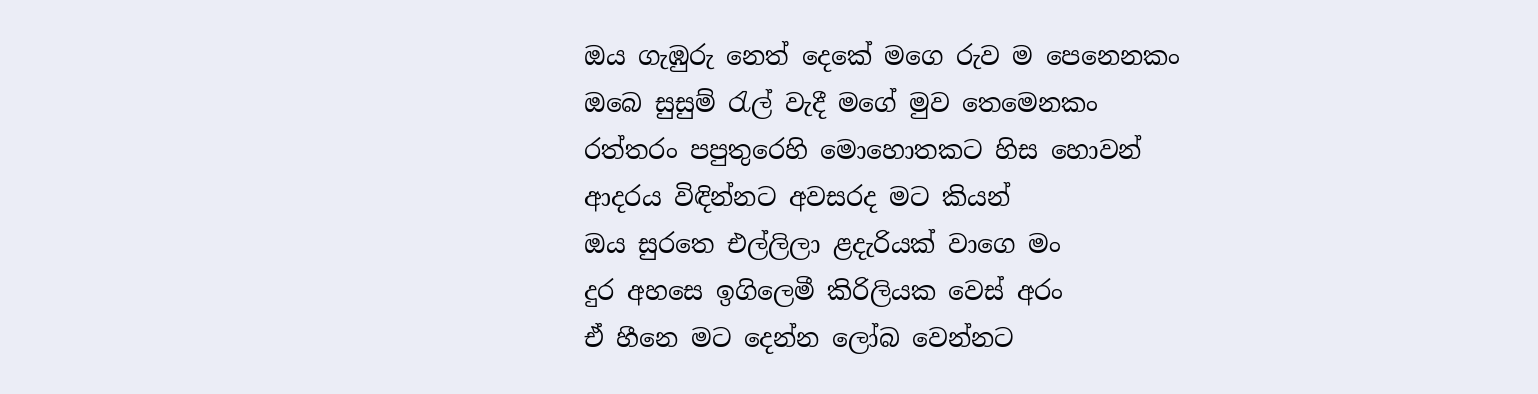ඔය ගැඹුරු නෙත් දෙකේ මගෙ රුව ම පෙනෙනකං
ඔබෙ සුසුම් රැල් වැදී මගේ මුව තෙමෙනකං
රත්තරං පපුතුරෙහි මොහොතකට හිස හොවන්
ආදරය විඳින්නට අවසරද මට කියන්
ඔය සුරතෙ එල්ලිලා ළදැරියක් වාගෙ මං
දුර අහසෙ ඉගිලෙමී කිරිලියක වෙස් අරං
ඒ හීනෙ මට දෙන්න ලෝබ වෙන්නට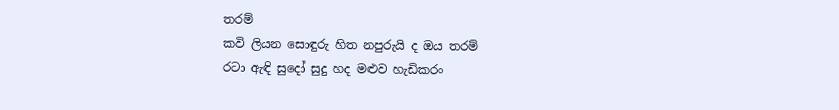තරම්
කවි ලියන සොඳුරු හිත නපුරුයි ද ඔය තරම්
රටා ඇඳි සුදෝ සුදු හද මළුව හැඩිකරං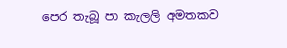පෙර තැබූ පා කැලලි අමතකව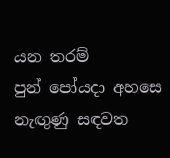යන තරම්
පුන් පෝයදා අහසෙ නැඟුණු සඳවත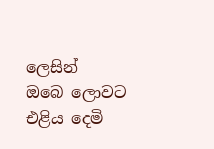ලෙසින්
ඔබෙ ලොවට එළිය දෙමි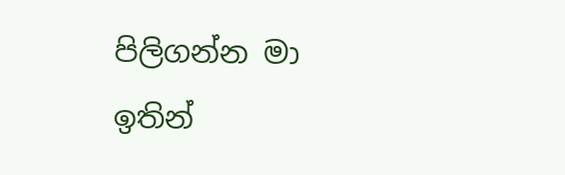පිලිගන්න මා ඉතින්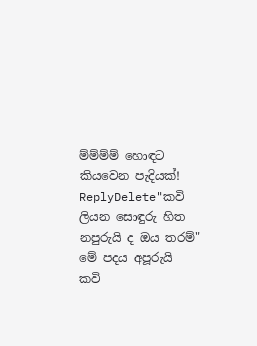ම්ම්ම්ම් හොඳට කියවෙන පැදියක්!
ReplyDelete"කවි ලියන සොඳුරු හිත නපුරුයි ද ඔය තරම්" මේ පදය අපූරුයි
කවි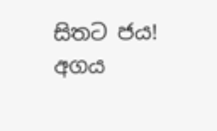සිතට ජය!
අගය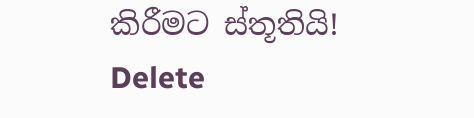කිරීමට ස්තූතියි!
Delete